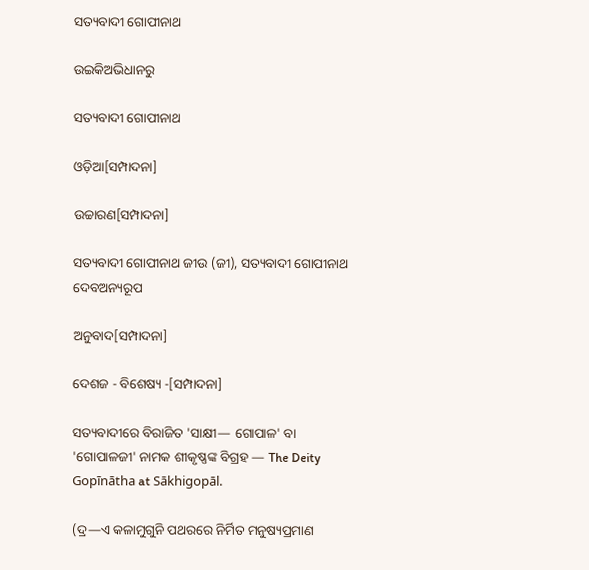ସତ୍ୟବାଦୀ ଗୋପୀନାଥ

ଉଇକିଅଭିଧାନ‌ରୁ

ସତ୍ୟବାଦୀ ଗୋପୀନାଥ

ଓଡ଼ିଆ[ସମ୍ପାଦନା]

ଉଚ୍ଚାରଣ[ସମ୍ପାଦନା]

ସତ୍ୟବାଦୀ ଗୋପୀନାଥ ଜୀଉ (ଜୀ), ସତ୍ୟବାଦୀ ଗୋପୀନାଥ ଦେବଅନ୍ୟରୂପ

ଅନୁବାଦ[ସମ୍ପାଦନା]

ଦେଶଜ - ବିଶେଷ୍ୟ -[ସମ୍ପାଦନା]

ସତ୍ୟବାଦୀରେ ବିରାଜିତ 'ସାକ୍ଷୀ— ଗୋପାଳ' ବା 'ଗୋପାଳଜୀ' ନାମକ ଶୀକୃଷ୍ଣଙ୍କ ବିଗ୍ରହ — The Deity Gopīnātha at Sākhigopāl.

(ଦ୍ର—ଏ କଳାମୁଗୁନି ପଥରରେ ନିର୍ମିତ ମନୁଷ୍ୟପ୍ରମାଣ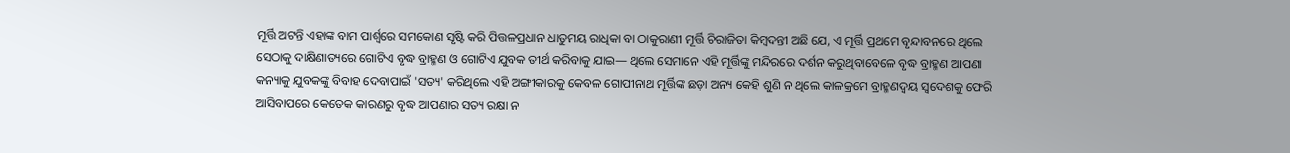ମୂର୍ତ୍ତି ଅଟନ୍ତି ଏହାଙ୍କ ବାମ ପାର୍ଶ୍ୱରେ ସମକୋଣ ସୃଷ୍ଟି କରି ପିତ୍ତଳପ୍ରଧାନ ଧାତୁମୟ ରାଧିକା ବା ଠାକୁରାଣୀ ମୂର୍ତ୍ତି ଚିରାଜିତା କିମ୍ୱଦନ୍ତୀ ଅଛି ଯେ, ଏ ମୂର୍ତ୍ତି ପ୍ରଥମେ ବୃନ୍ଦାବନରେ ଥିଲେ ସେଠାକୁ ଦାକ୍ଷିଣାତ୍ୟରେ ଗୋଟିଏ ବୃଦ୍ଧ ବ୍ରାହ୍ମଣ ଓ ଗୋଟିଏ ଯୁବକ ତୀର୍ଥ କରିବାକୁ ଯାଇ— ଥିଲେ ସେମାନେ ଏହି ମୂର୍ତ୍ତିଙ୍କୁ ମନ୍ଦିରରେ ଦର୍ଶନ କରୁଥିବାବେଳେ ବୃଦ୍ଧ ବ୍ରାହ୍ମଣ ଆପଣା କନ୍ୟାକୁ ଯୁବକଙ୍କୁ ବିବାହ ଦେବାପାଇଁ 'ସତ୍ୟ' କରିଥିଲେ ଏହି ଅଙ୍ଗୀକାରକୁ କେବଳ ଗୋପୀନାଥ ମୂର୍ତ୍ତିଙ୍କ ଛଡ଼ା ଅନ୍ୟ କେହି ଶୁଣି ନ ଥିଲେ କାଳକ୍ରମେ ବ୍ରାହ୍ମଣଦ୍ୱୟ ସ୍ୱଦେଶକୁ ଫେରି ଆସିବାପରେ କେତେକ କାରଣରୁ ବୃଦ୍ଧ ଆପଣାର ସତ୍ୟ ରକ୍ଷା ନ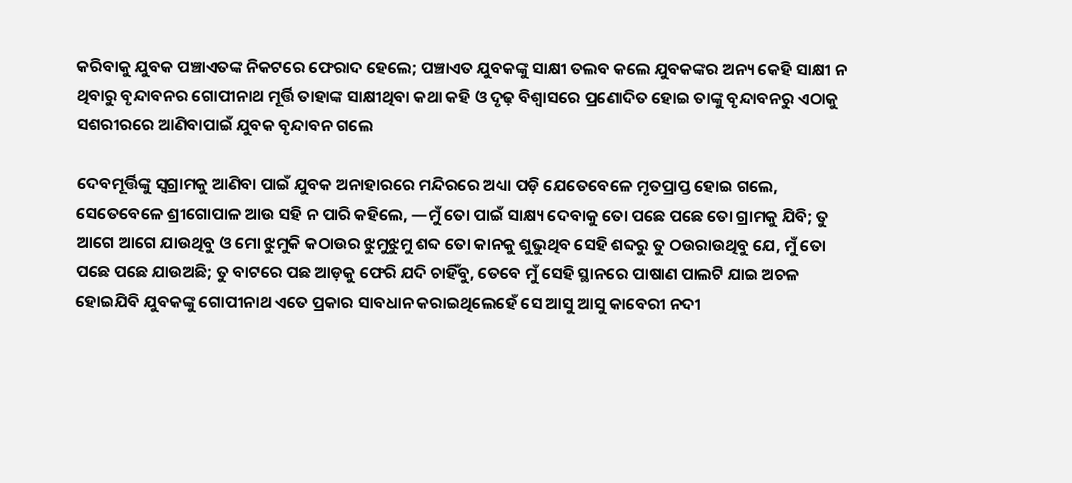କରିବାକୁ ଯୁବକ ପଞ୍ଚାଏତଙ୍କ ନିକଟରେ ଫେରାଦ ହେଲେ; ପଞ୍ଚାଏତ ଯୁବକଙ୍କୁ ସାକ୍ଷୀ ତଲବ କଲେ ଯୁବକଙ୍କର ଅନ୍ୟ କେହି ସାକ୍ଷୀ ନ ଥିବାରୁ ବୃନ୍ଦାବନର ଗୋପୀନାଥ ମୂର୍ତ୍ତି ତାହାଙ୍କ ସାକ୍ଷୀଥିବା କଥା କହି ଓ ଦୃଢ଼ ବିଶ୍ୱାସରେ ପ୍ରଣୋଦିତ ହୋଇ ତାଙ୍କୁ ବୃନ୍ଦାବନରୁ ଏଠାକୁ ସଶରୀରରେ ଆଣିବାପାଇଁ ଯୁବକ ବୃନ୍ଦାବନ ଗଲେ

ଦେବମୂର୍ତ୍ତିଙ୍କୁ ସ୍ୱଗ୍ରାମକୁ ଆଣିବା ପାଇଁ ଯୁବକ ଅନାହାରରେ ମନ୍ଦିରରେ ଅଧ୍ୟା ପଡ଼ି ଯେତେବେଳେ ମୃତପ୍ରାପ୍ତ ହୋଇ ଗଲେ, ସେତେବେଳେ ଶ୍ରୀଗୋପାଳ ଆଉ ସହି ନ ପାରି କହିଲେ, —ମୁଁ ତୋ ପାଇଁ ସାକ୍ଷ୍ୟ ଦେବାକୁ ତୋ ପଛେ ପଛେ ତୋ ଗ୍ରାମକୁ ଯିବି; ତୁ ଆଗେ ଆଗେ ଯାଉଥିବୁ ଓ ମୋ ଝୁମୁକି କଠାଉର ଝୁମୁଝୁମୁ ଶବ୍ଦ ତୋ କାନକୁ ଶୁଭୁଥିବ ସେହି ଶବ୍ଦରୁ ତୁ ଠଉରାଉଥିବୁ ଯେ, ମୁଁ ତୋ ପଛେ ପଛେ ଯାଉଅଛି; ତୁ ବାଟରେ ପଛ ଆଡ଼କୁ ଫେରି ଯଦି ଚାହିଁବୁ, ତେବେ ମୁଁ ସେହି ସ୍ଥାନରେ ପାଷାଣ ପାଲଟି ଯାଇ ଅଚଳ ହୋଇଯିବି ଯୁବକଙ୍କୁ ଗୋପୀନାଥ ଏତେ ପ୍ରକାର ସାବଧାନ କରାଇଥିଲେହେଁ ସେ ଆସୁ ଆସୁ କାବେରୀ ନଦୀ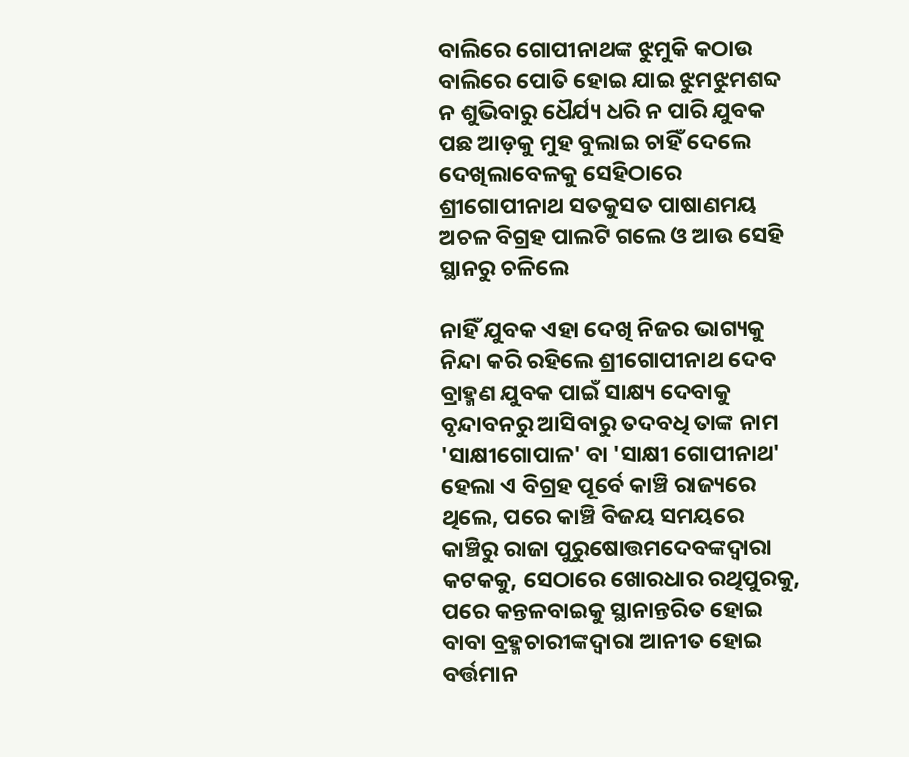ବାଲିରେ ଗୋପୀନାଥଙ୍କ ଝୁମୁକି କଠାଉ ବାଲିରେ ପୋତି ହୋଇ ଯାଇ ଝୁମଝୁମଶବ୍ଦ ନ ଶୁଭିବାରୁ ଧୈର୍ଯ୍ୟ ଧରି ନ ପାରି ଯୁବକ ପଛ ଆଡ଼କୁ ମୁହ ବୁଲାଇ ଚାହିଁ ଦେଲେ ଦେଖିଲାବେଳକୁ ସେହିଠାରେ ଶ୍ରୀଗୋପୀନାଥ ସତକୁସତ ପାଷାଣମୟ ଅଚଳ ବିଗ୍ରହ ପାଲଟି ଗଲେ ଓ ଆଉ ସେହି ସ୍ଥାନରୁ ଚଳିଲେ

ନାହିଁ ଯୁବକ ଏହା ଦେଖି ନିଜର ଭାଗ୍ୟକୁ ନିନ୍ଦା କରି ରହିଲେ ଶ୍ରୀଗୋପୀନାଥ ଦେବ ବ୍ରାହ୍ମଣ ଯୁବକ ପାଇଁ ସାକ୍ଷ୍ୟ ଦେବାକୁ ବୃନ୍ଦାବନରୁ ଆସିବାରୁ ତଦବଧି ତାଙ୍କ ନାମ 'ସାକ୍ଷୀଗୋପାଳ' ବା 'ସାକ୍ଷୀ ଗୋପୀନାଥ' ହେଲା ଏ ବିଗ୍ରହ ପୂର୍ବେ କାଞ୍ଚି ରାଜ୍ୟରେ ଥିଲେ, ପରେ କାଞ୍ଚି ବିଜୟ ସମୟରେ କାଞ୍ଚିରୁ ରାଜା ପୁରୁଷୋତ୍ତମଦେବଙ୍କଦ୍ୱାରା କଟକକୁ, ସେଠାରେ ଖୋରଧାର ରଥିପୁରକୁ, ପରେ କନ୍ତଳବାଇକୁ ସ୍ଥାନାନ୍ତରିତ ହୋଇ ବାବା ବ୍ରହ୍ମଚାରୀଙ୍କଦ୍ୱାରା ଆନୀତ ହୋଇ ବର୍ତ୍ତମାନ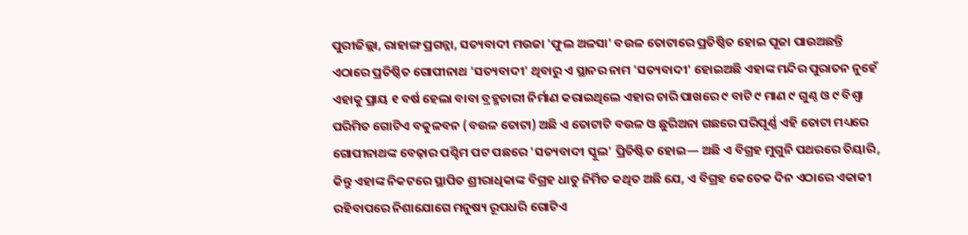ପୁରୀଜିଲ୍ଲା, ରାହାଙ୍ଗ ପ୍ରଗନ୍ନା, ସତ୍ୟବାଦୀ ମଉଜା 'ଫୁଲ ଅଳସା' ବଉଳ ତୋଟାରେ ପ୍ରତିଷ୍ଠିତ ହୋଇ ପୂଜା ପାଉଅଛନ୍ତି ଏଠାରେ ପ୍ରତିଷ୍ଠିତ ଗୋପୀନାଥ 'ସତ୍ୟବାଦୀ' ଥିବାରୁ ଏ ସ୍ଥାନର ନାମ 'ସତ୍ୟବାଦୀ' ହୋଇଅଛି ଏହାଙ୍କ ମନ୍ଦିର ପୁରାତନ ନୁହେଁ ଏହାକୁ ପ୍ରାୟ ୧ ବର୍ଷ ହେଲା ବାବା ବ୍ରହ୍ମଚାରୀ ନିର୍ମାଣ କରାଇଥିଲେ ଏହାର ଚାରି ପାଖରେ ୯ ବାଟି ୯ ମାଣ ୯ ଗୁଣ୍ଠ ଓ ୯ ବିଶ୍ୱା ପରିମିତ ଗୋଟିଏ ବକୁଳବନ (ବଉଳ ତୋଟା) ଅଛି ଏ ତୋଟାଟି ବଉଳ ଓ ଛୁରିଅନା ଗଛରେ ପରିପୂର୍ଣ୍ଣ ଏହି ତୋଟା ମଧ୍ୟରେ ଗୋପୀନାଥଙ୍କ ବେଢ଼ାର ପଶ୍ଚିମ ପଟ ପଛରେ 'ସତ୍ୟବାଦୀ ସ୍କୁଲ' ପ୍ରିତିଷ୍ଟିତ ହୋଇ— ଅଛି ଏ ବିଗ୍ରହ ମୁଗୁନି ପଥରରେ ତିୟାରି, କିନ୍ତୁ ଏହାଙ୍କ ନିକଟରେ ସ୍ଥାପିତ ଶ୍ରୀରାଧିକାଙ୍କ ବିଗ୍ରହ ଧାତୁ ନିର୍ମିତ କଥିତ ଅଛି ଯେ, ଏ ବିଗ୍ରହ କେତେକ ଦିନ ଏଠାରେ ଏକାକୀ ରହିବାପରେ ନିଶାଯୋଗେ ମନୁଷ୍ୟ ରୂପଧରି ଗୋଟିଏ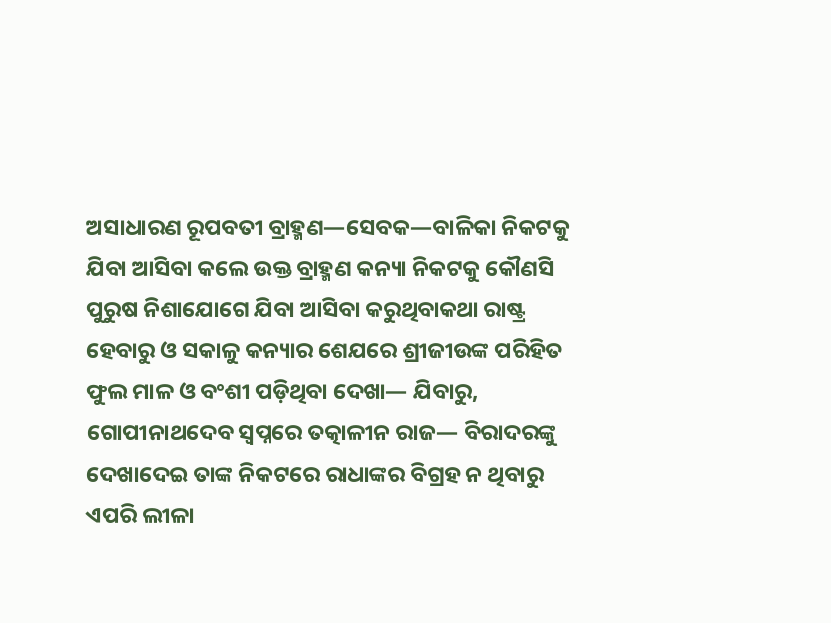ଅସାଧାରଣ ରୂପବତୀ ବ୍ରାହ୍ମଣ—ସେବକ—ବାଳିକା ନିକଟକୁ ଯିବା ଆସିବା କଲେ ଉକ୍ତ ବ୍ରାହ୍ମଣ କନ୍ୟା ନିକଟକୁ କୌଣସି ପୁରୁଷ ନିଶାଯୋଗେ ଯିବା ଆସିବା କରୁଥିବାକଥା ରାଷ୍ଟ୍ର ହେବାରୁ ଓ ସକାଳୁ କନ୍ୟାର ଶେଯରେ ଶ୍ରୀଜୀଉଙ୍କ ପରିହିତ ଫୁଲ ମାଳ ଓ ବଂଶୀ ପଡ଼ିଥିବା ଦେଖା— ଯିବାରୁ, ଗୋପୀନାଥଦେବ ସ୍ୱପ୍ନରେ ତତ୍କାଳୀନ ରାଜ— ବିରାଦରଙ୍କୁ ଦେଖାଦେଇ ତାଙ୍କ ନିକଟରେ ରାଧାଙ୍କର ବିଗ୍ରହ ନ ଥିବାରୁ ଏପରି ଲୀଳା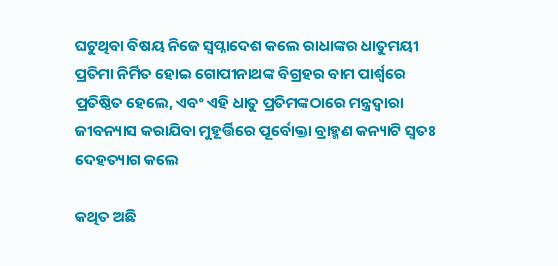ଘଟୁଥିବା ବିଷୟ ନିଜେ ସ୍ୱପ୍ନାଦେଶ କଲେ ରାଧାଙ୍କର ଧାତୁମୟୀ ପ୍ରତିମା ନିର୍ମିତ ହୋଇ ଗୋପୀନାଥଙ୍କ ବିଗ୍ରହର ବାମ ପାର୍ଶ୍ୱରେ ପ୍ରତିଷ୍ଠିତ ହେଲେ, ଏବଂ ଏହି ଧାତୁ ପ୍ରତିମଙ୍କଠାରେ ମନ୍ତ୍ରଦ୍ୱାରା ଜୀବନ୍ୟାସ କରାଯିବା ମୁହୂର୍ତ୍ତିରେ ପୂର୍ବୋକ୍ତା ବ୍ରାହ୍ମଣ କନ୍ୟାଟି ସ୍ୱତଃ ଦେହତ୍ୟାଗ କଲେ

କଥିତ ଅଛି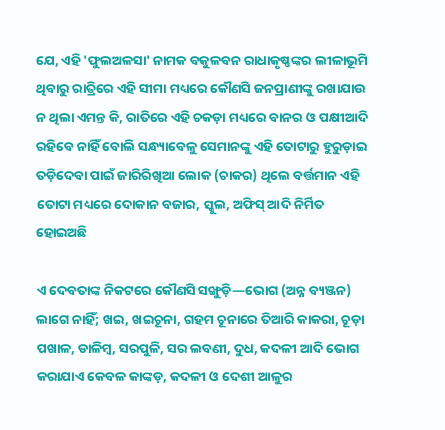ଯେ, ଏହି 'ଫୁଲଅଳସା' ନାମକ ବକୁଳବନ ରାଧାକୃଷ୍ଣଙ୍କର ଲୀଳାଭୂମି ଥିବାରୁ ରାତ୍ରିରେ ଏହି ସୀମା ମଧ୍ୟରେ କୌଣସି ଜନପ୍ରାଣୀଙ୍କୁ ରଖାଯାଉ ନ ଥିଲା ଏମନ୍ତ କି, ରାତିରେ ଏହି ଚକଡ଼ା ମଧ୍ୟରେ ବାନର ଓ ପକ୍ଷୀଆଦି ରହିବେ ନାହିଁ ବୋଲି ସନ୍ଧ୍ୟାବେଳୁ ସେମାନଙ୍କୁ ଏହି ତୋଟାରୁ ହୁରୁଡ଼ାଇ ତଡ଼ିଦେବା ପାଇଁ ଜାରିରିଖିଆ ଲୋକ (ଚାକର) ଥିଲେ ବର୍ତ୍ତମାନ ଏହି ତୋଟା ମଧ୍ୟରେ ଦୋକାନ ବଜାର, ସ୍କୁଲ, ଅଫିସ୍ ଆଦି ନିର୍ମିତ ହୋଇଅଛି

ଏ ଦେବତାଙ୍କ ନିକଟରେ କୌଣସି ସଙ୍ଖୁଡ଼ି—ଭୋଗ (ଅନ୍ନ ବ୍ୟଞ୍ଜନ) ଲାଗେ ନାହିଁ; ଖଇ, ଖଇଚୂନା, ଗହମ ଚୂନାରେ ତିଆରି କାକରା, ଚୂଡ଼ା ପଖାଳ, ଡାଳିମ୍ୱ, ସରପୁଳି, ସର ଲବଣୀ, ଦୁଧ, କଦଳୀ ଆଦି ଭୋଗ କରାଯାଏ କେବଳ କାଙ୍କଡ଼, କଦଳୀ ଓ ଦେଶୀ ଆଳୁର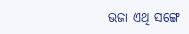ଭଜା ଏଥି ସଙ୍ଗେ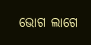ଭୋଗ ଲାଗେ